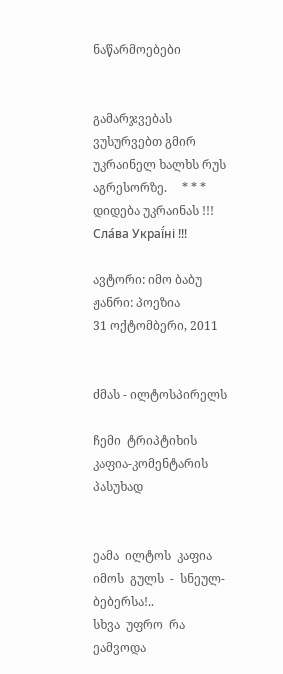ნაწარმოებები


გამარჯვებას ვუსურვებთ გმირ უკრაინელ ხალხს რუს აგრესორზე.     * * *     დიდება უკრაინას !!! Сла́ва Украї́ні !!!

ავტორი: იმო ბაბუ
ჟანრი: პოეზია
31 ოქტომბერი, 2011


ძმას - ილტოსპირელს

ჩემი  ტრიპტიხის  კაფია-კომენტარის  პასუხად


ეამა  ილტოს  კაფია
იმოს  გულს  -  სნეულ-ბებერსა!..
სხვა  უფრო  რა  ეამვოდა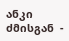ანკი  ძმისგან  -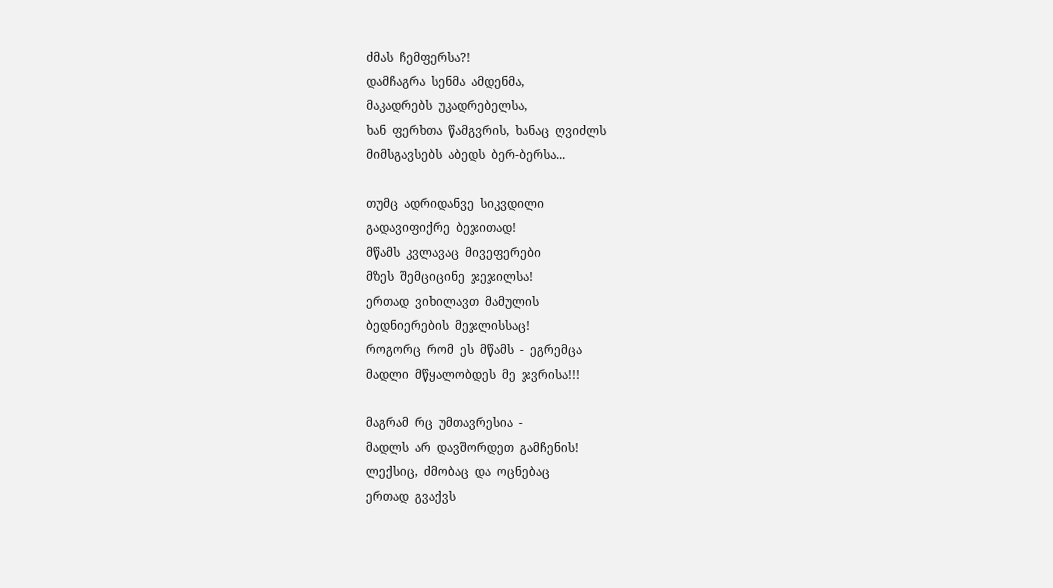ძმას  ჩემფერსა?!
დამჩაგრა  სენმა  ამდენმა,
მაკადრებს  უკადრებელსა,
ხან  ფერხთა  წამგვრის,  ხანაც  ღვიძლს
მიმსგავსებს  აბედს  ბერ-ბერსა...

თუმც  ადრიდანვე  სიკვდილი
გადავიფიქრე  ბეჯითად!
მწამს  კვლავაც  მივეფერები
მზეს  შემციცინე  ჯეჯილსა!
ერთად  ვიხილავთ  მამულის
ბედნიერების  მეჯლისსაც!
როგორც  რომ  ეს  მწამს  -  ეგრემცა
მადლი  მწყალობდეს  მე  ჯვრისა!!!

მაგრამ  რც  უმთავრესია  -
მადლს  არ  დავშორდეთ  გამჩენის!
ლექსიც,  ძმობაც  და  ოცნებაც
ერთად  გვაქვს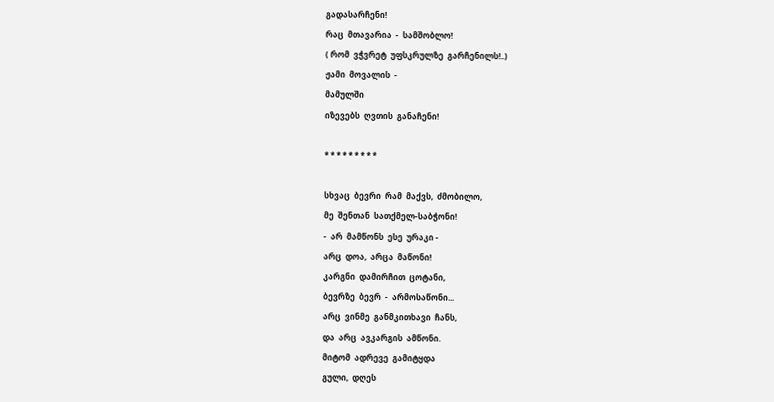გადასარჩენი!
რაც  მთავარია  -  სამშობლო!
( რომ  ვჭვრეტ  უფსკრულზე  გარჩენილს!..)
ჟამი  მოვალის  -
მამულში
იზევებს  ღვთის  განაჩენი!

* * * * * * * * *

სხვაც  ბევრი  რამ  მაქვს,  ძმობილო,
მე  შენთან  სათქმელ-საბჭონი!
-  არ  მამწონს  ესე  ურაკი -
არც  დოა,  არცა  მაწონი!
კარგნი  დამირჩით  ცოტანი,
ბევრზე  ბევრ  -  არმოსაწონი...
არც  ვინმე  განმკითხავი  ჩანს,
და  არც  ავკარგის  ამწონი.
მიტომ  ადრევე  გამიტყდა
გული,  დღეს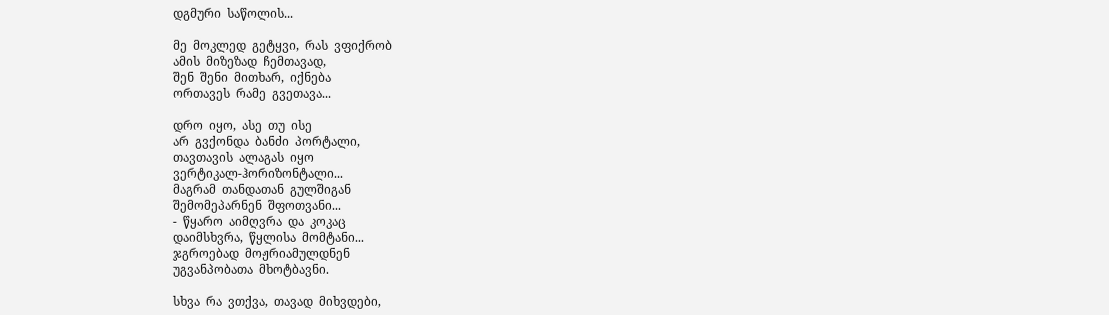დგმური  საწოლის...

მე  მოკლედ  გეტყვი,  რას  ვფიქრობ
ამის  მიზეზად  ჩემთავად,
შენ  შენი  მითხარ,  იქნება
ორთავეს  რამე  გვეთავა...

დრო  იყო,  ასე  თუ  ისე
არ  გვქონდა  ბანძი  პორტალი,
თავთავის  ალაგას  იყო
ვერტიკალ-ჰორიზონტალი...
მაგრამ  თანდათან  გულშიგან
შემომეპარნენ  შფოთვანი...
-  წყარო  აიმღვრა  და  კოკაც
დაიმსხვრა,  წყლისა  მომტანი...
ჯგროებად  მოჟრიამულდნენ
უგვანპობათა  მხოტბავნი.

სხვა  რა  ვთქვა,  თავად  მიხვდები,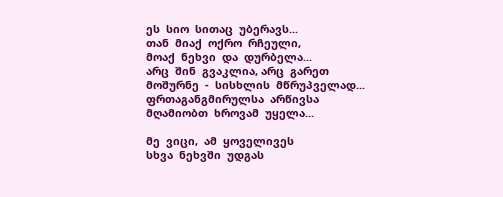ეს  სიო  სითაც  უბერავს...
თან  მიაქ  ოქრო  რჩეული,
მოაქ  ნეხვი  და  დურბელა...
არც  შინ  გვაკლია, არც  გარეთ
მოშურნე  -  სისხლის  მწრუპველად...
ფრთაგანგმირულსა  არწივსა
მღამიობთ  ხროვამ  უყელა...

მე  ვიცი,  ამ  ყოველივეს
სხვა  ნეხვში  უდგას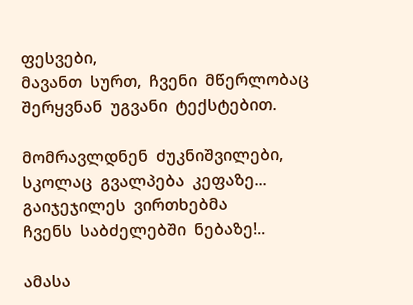ფესვები,
მავანთ  სურთ,  ჩვენი  მწერლობაც
შერყვნან  უგვანი  ტექსტებით.

მომრავლდნენ  ძუკნიშვილები,
სკოლაც  გვალპება  კეფაზე...
გაიჯეჯილეს  ვირთხებმა
ჩვენს  საბძელებში  ნებაზე!..

ამასა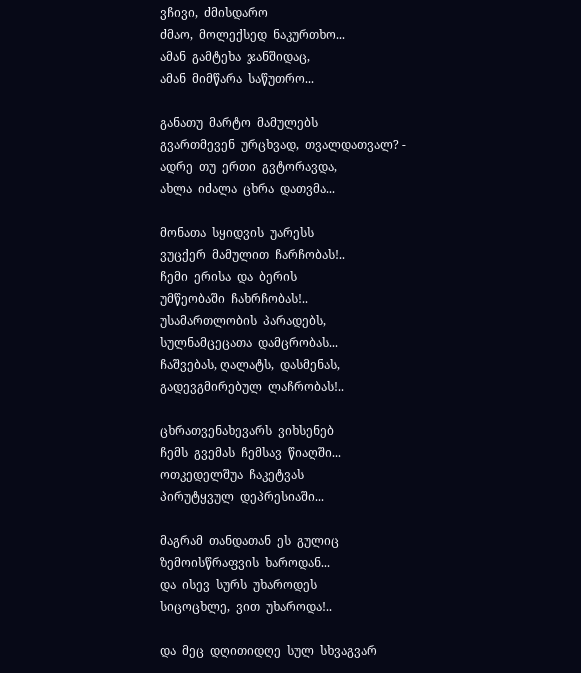ვჩივი,  ძმისდარო
ძმაო,  მოლექსედ  ნაკურთხო...
ამან  გამტეხა  ჯანშიდაც,
ამან  მიმწარა  საწუთრო...

განათუ  მარტო  მამულებს
გვართმევენ  ურცხვად,  თვალდათვალ? -
ადრე  თუ  ერთი  გვტორავდა,
ახლა  იძალა  ცხრა  დათვმა...

მონათა  სყიდვის  უარესს
ვუცქერ  მამულით  ჩარჩობას!..
ჩემი  ერისა  და  ბერის
უმწეობაში  ჩახრჩობას!..
უსამართლობის  პარადებს,
სულნამცეცათა  დამცრობას...
ჩაშვებას, ღალატს,  დასმენას,
გადევგმირებულ  ლაჩრობას!..

ცხრათვენახევარს  ვიხსენებ
ჩემს  გვემას  ჩემსავ  წიაღში...
ოთკედელშუა  ჩაკეტვას
პირუტყვულ  დეპრესიაში...

მაგრამ  თანდათან  ეს  გულიც
ზემოისწრაფვის  ხაროდან...
და  ისევ  სურს  უხაროდეს
სიცოცხლე,  ვით  უხაროდა!..

და  მეც  დღითიდღე  სულ  სხვაგვარ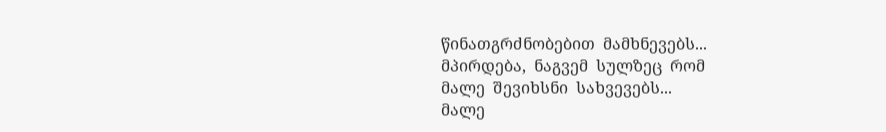წინათგრძნობებით  მამხნევებს...
მპირდება,  ნაგვემ  სულზეც  რომ
მალე  შევიხსნი  სახვევებს...
მალე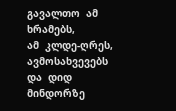გავალთო  ამ  ხრამებს,
ამ  კლდე-ღრეს,  ავმოსახვევებს
და  დიდ  მინდორზე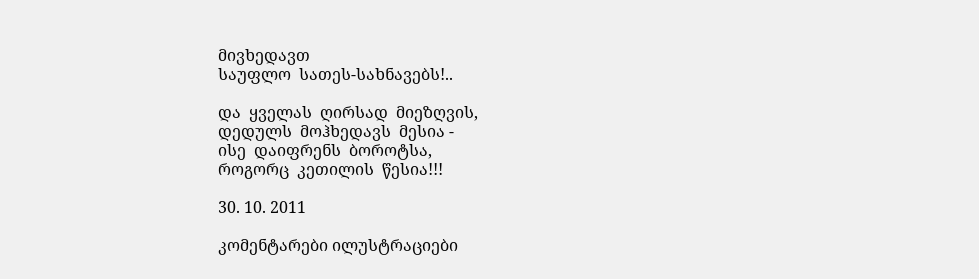მივხედავთ
საუფლო  სათეს-სახნავებს!..

და  ყველას  ღირსად  მიეზღვის,
დედულს  მოჰხედავს  მესია -
ისე  დაიფრენს  ბოროტსა,
როგორც  კეთილის  წესია!!!

30. 10. 2011

კომენტარები ილუსტრაციები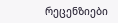რეცენზიები